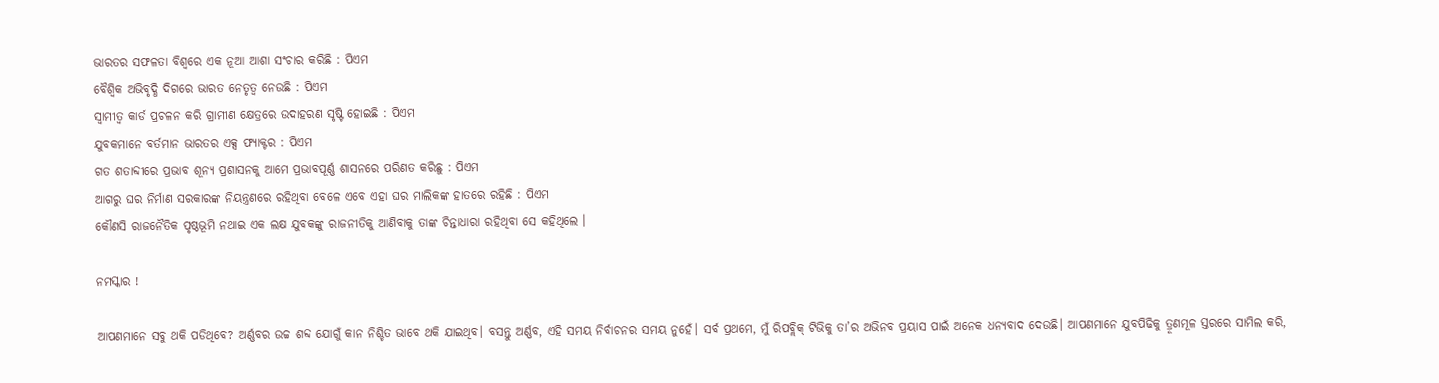ଭାରତର ସଫଳତା ବିଶ୍ୱରେ ଏକ ନୂଆ ଆଶା ସଂଚାର କରିଛି : ପିଏମ
ବୈଶ୍ୱିକ ଅଭିବୃଦ୍ଧି ଦିଗରେ ଭାରତ ନେତୃତ୍ୱ ନେଉଛି : ପିଏମ
ସ୍ୱାମୀତ୍ୱ କାର୍ଡ ପ୍ରଚଳନ କରି ଗ୍ରାମୀଣ କ୍ଷେତ୍ରରେ ଉଦାହରଣ ସୃଷ୍ଟି ହୋଇଛି : ପିଏମ
ଯୁବକମାନେ ବର୍ତମାନ ଭାରତର ଏକ୍ସ ଫ୍ୟାକ୍ଟର : ପିଏମ
ଗତ ଶତାବ୍ଦୀରେ ପ୍ରଭାବ ଶୂନ୍ୟ ପ୍ରଶାସନକୁ ଆମେ ପ୍ରଭାବପୂର୍ଣ୍ଣ ଶାସନରେ ପରିଣତ କରିଛୁ : ପିଏମ
ଆଗରୁ ଘର ନିର୍ମାଣ ସରକାରଙ୍କ ନିୟନ୍ତ୍ରଣରେ ରହିଥିବା ବେଳେ ଏବେ ଏହା ଘର ମାଲିକଙ୍କ ହାତରେ ରହିଛି : ପିଏମ
କୌଣସି ରାଜନୈତିକ ପୃଷ୍ଠଭୂମି ନଥାଇ ଏକ ଲକ୍ଷ ଯୁବକଙ୍କୁ ରାଜନୀତିକୁ ଆଣିବାକୁ ତାଙ୍କ ଚିନ୍ତାଧାରା ରହିଥିବା ସେ କହିଥିଲେ ।

ନମସ୍କାର !

ଆପଣମାନେ ସବୁ ଥକି ପଡିଥିବେ? ଅର୍ଣ୍ଣବର ଉଚ୍ଚ ଶବ୍ଦ ଯୋଗୁଁ କାନ ନିଶ୍ଚିତ ଭାବେ ଥକି ଯାଇଥିବ। ବସନ୍ତୁ ଅର୍ଣ୍ଣବ, ଏହି ସମୟ ନିର୍ବାଚନର ସମୟ ନୁହେଁ। ସର୍ବ ପ୍ରଥମେ, ମୁଁ ରିପବ୍ଲିକ୍‌ ଟିଭିକୁ ତା’ର ଅଭିନବ ପ୍ରୟାସ ପାଇଁ ଅନେକ ଧନ୍ୟବାଦ ଦେଉଛି। ଆପଣମାନେ ଯୁବପିଢିକୁ ତ୍ରୂଣମୂଳ ସ୍ତରରେ ସାମିଲ କରି,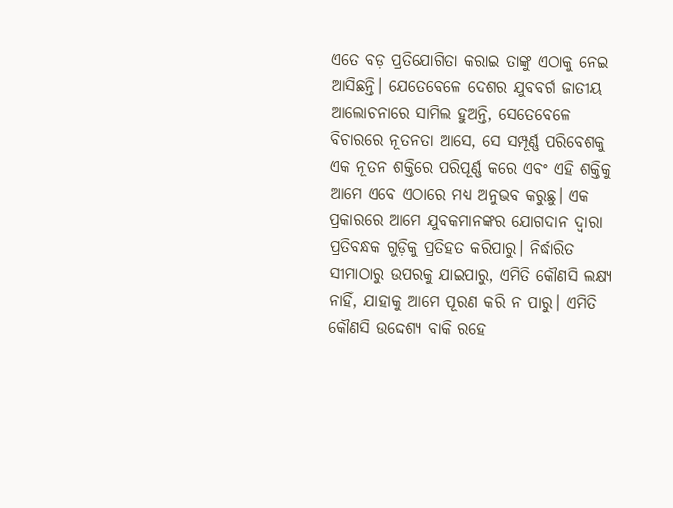ଏତେ ବଡ଼ ପ୍ରତିଯୋଗିତା କରାଇ ତାଙ୍କୁ ଏଠାକୁ ନେଇ ଆସିଛନ୍ତି। ଯେତେବେଳେ ଦେଶର ଯୁବବର୍ଗ ଜାତୀୟ ଆଲୋଚନାରେ ସାମିଲ ହୁଅନ୍ତି, ସେତେବେଳେ ବିଚାରରେ ନୂତନତା ଆସେ, ସେ ସମ୍ପୂର୍ଣ୍ଣ ପରିବେଶକୁ ଏକ ନୂତନ ଶକ୍ତିରେ ପରିପୂର୍ଣ୍ଣ କରେ ଏବଂ ଏହି ଶକ୍ତିକୁ ଆମେ ଏବେ ଏଠାରେ ମଧ୍ୟ ଅନୁଭବ କରୁଛୁ। ଏକ ପ୍ରକାରରେ ଆମେ ଯୁବକମାନଙ୍କର ଯୋଗଦାନ ଦ୍ୱାରା ପ୍ରତିବନ୍ଧକ ଗୁଡ଼ିକୁ ପ୍ରତିହତ କରିପାରୁ। ନିର୍ଦ୍ଧାରିତ ସୀମାଠାରୁ ଉପରକୁ ଯାଇପାରୁ, ଏମିତି କୌଣସି ଲକ୍ଷ୍ୟ ନାହିଁ, ଯାହାକୁ ଆମେ ପୂରଣ କରି ନ ପାରୁ। ଏମିତି କୌଣସି ଉଦ୍ଦେଶ୍ୟ ବାକି ରହେ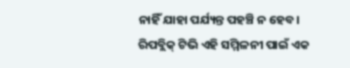ନାହିଁ ଯାହା ପର୍ଯ୍ୟନ୍ତ ପହଞ୍ଚି ନ ହେବ। ରିପବ୍ଲିକ୍‌ ଟିଭି ଏହି ସମ୍ମିଳନୀ ପାଇଁ ଏକ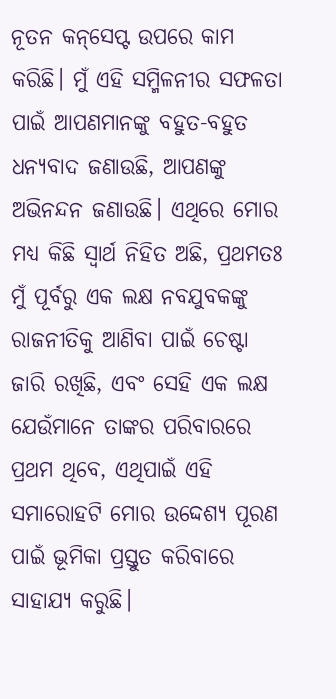ନୂତନ କନ୍‌ସେପ୍ଟ ଉପରେ କାମ କରିଛି। ମୁଁ ଏହି ସମ୍ମିଳନୀର ସଫଳତା ପାଇଁ ଆପଣମାନଙ୍କୁ ବହୁତ-ବହୁତ ଧନ୍ୟବାଦ ଜଣାଉଛି, ଆପଣଙ୍କୁ ଅଭିନନ୍ଦନ ଜଣାଉଛି। ଏଥିରେ ମୋର ମଧ୍ୟ କିଛି ସ୍ୱାର୍ଥ ନିହିତ ଅଛି, ପ୍ରଥମତଃ ମୁଁ ପୂର୍ବରୁ ଏକ ଲକ୍ଷ ନବଯୁବକଙ୍କୁ ରାଜନୀତିକୁ ଆଣିବା ପାଇଁ ଚେଷ୍ଟା ଜାରି ରଖିଛି, ଏବଂ ସେହି ଏକ ଲକ୍ଷ ଯେଉଁମାନେ ତାଙ୍କର ପରିବାରରେ ପ୍ରଥମ ଥିବେ, ଏଥିପାଇଁ ଏହି ସମାରୋହଟି ମୋର ଉଦ୍ଦେଶ୍ୟ ପୂରଣ ପାଇଁ ଭୂମିକା ପ୍ରସ୍ତୁତ କରିବାରେ ସାହାଯ୍ୟ କରୁଛି।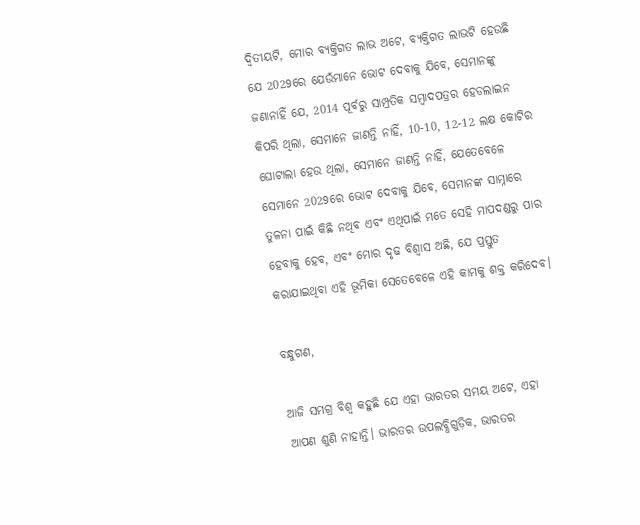ଦ୍ୱିତୀୟଟି, ମୋର ବ୍ୟକ୍ତିଗତ ଲାଭ ଅଟେ, ବ୍ୟକ୍ତିଗତ ଲାଭଟି ହେଉଛି ଯେ 2029ରେ ଯେଉଁମାନେ ଭୋଟ ଦେବାକୁ ଯିବେ, ସେମାନଙ୍କୁ ଜଣାନାହିଁ ଯେ, 2014 ପୂର୍ବରୁ ସାମ୍ପ୍ରତିକ ସମ୍ବାଦପତ୍ରର ହେଡଲାଇନ କିପରି ଥିଲା, ସେମାନେ ଜାଣନ୍ତି ନାହିଁ, 10-10, 12-12 ଲକ୍ଷ କୋଟିର ଘୋଟାଲା ହେଉ ଥିଲା, ସେମାନେ ଜାଣନ୍ତି ନାହିଁ, ଯେତେବେଳେ ସେମାନେ 2029ରେ ଭୋଟ ଦେବାକୁ ଯିବେ, ସେମାନଙ୍କ ସାମ୍ନାରେ ତୁଳନା ପାଇଁ କିଛି ନଥିବ ଏବଂ ଏଥିପାଇଁ ମତେ ସେହି ମାପଦଣ୍ଡରୁ ପାର ହେବାକୁ ହେବ, ଏବଂ ମୋର ଦୃଢ ବିଶ୍ୱାସ ଅଛି, ଯେ ପ୍ରସ୍ତୁତ କରାଯାଇଥିବା ଏହି ଭୂମିକା ସେତେବେଳେ ଏହି କାମକୁ ଶକ୍ତ କରିଦେବ।

ବନ୍ଧୁଗଣ,

ଆଜି ସମଗ୍ର ବିଶ୍ୱ କହୁଛି ଯେ ଏହା ଭାରତର ସମୟ ଅଟେ, ଏହା ଆପଣ ଶୁଣି ନାହାନ୍ତି। ଭାରତର ଉପଲବ୍ଧିଗୁଡ଼ିକ, ଭାରତର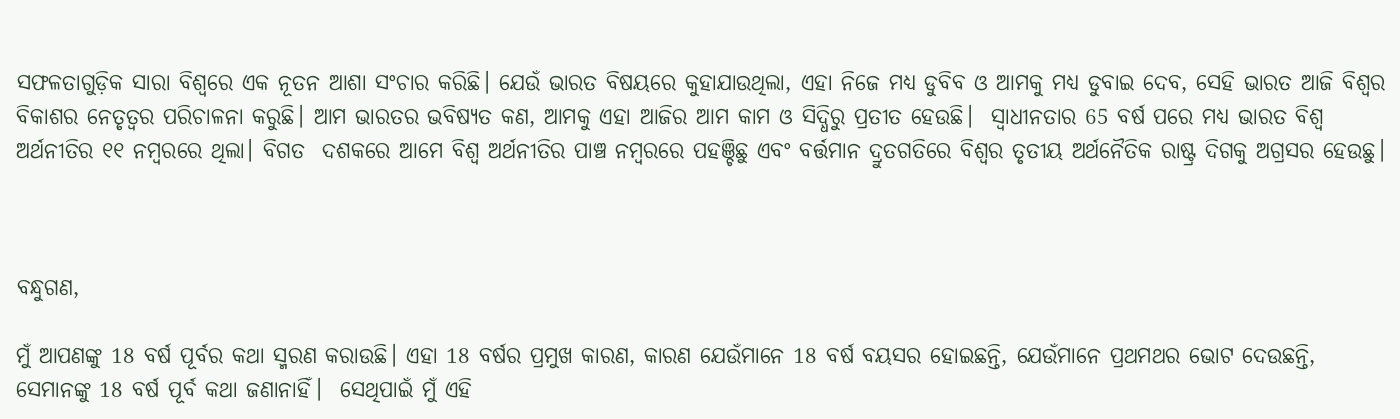ସଫଳତାଗୁଡ଼ିକ ସାରା ବିଶ୍ୱରେ ଏକ ନୂତନ ଆଶା ସଂଚାର କରିଛି। ଯେଉଁ ଭାରତ ବିଷୟରେ କୁହାଯାଉଥିଲା, ଏହା ନିଜେ ମଧ୍ୟ ଡୁବିବ ଓ ଆମକୁ ମଧ୍ୟ ଡୁବାଇ ଦେବ, ସେହି ଭାରତ ଆଜି ବିଶ୍ୱର ବିକାଶର ନେତୃତ୍ୱର ପରିଚାଳନା କରୁଛି। ଆମ ଭାରତର ଭବିଷ୍ୟତ କଣ, ଆମକୁ ଏହା ଆଜିର ଆମ କାମ ଓ ସିଦ୍ଧିରୁ ପ୍ରତୀତ ହେଉଛି।  ସ୍ୱାଧୀନତାର 65 ବର୍ଷ ପରେ ମଧ୍ୟ ଭାରତ ବିଶ୍ୱ ଅର୍ଥନୀତିର ୧୧ ନମ୍ବରରେ ଥିଲା। ବିଗତ  ଦଶକରେ ଆମେ ବିଶ୍ୱ ଅର୍ଥନୀତିର ପାଞ୍ଚ ନମ୍ବରରେ ପହଞ୍ଚିଛୁ ଏବଂ ବର୍ତ୍ତମାନ ଦ୍ରୁତଗତିରେ ବିଶ୍ୱର ତୃତୀୟ ଅର୍ଥନୈତିକ ରାଷ୍ଟ୍ର ଦିଗକୁ ଅଗ୍ରସର ହେଉଛୁ।



ବନ୍ଧୁଗଣ,

ମୁଁ ଆପଣଙ୍କୁ 18 ବର୍ଷ ପୂର୍ବର କଥା ସ୍ମରଣ କରାଉଛି। ଏହା 18 ବର୍ଷର ପ୍ରମୁଖ କାରଣ, କାରଣ ଯେଉଁମାନେ 18 ବର୍ଷ ବୟସର ହୋଇଛନ୍ତି, ଯେଉଁମାନେ ପ୍ରଥମଥର ଭୋଟ ଦେଉଛନ୍ତି, ସେମାନଙ୍କୁ 18 ବର୍ଷ ପୂର୍ବ କଥା ଜଣାନାହିଁ।  ସେଥିପାଇଁ ମୁଁ ଏହି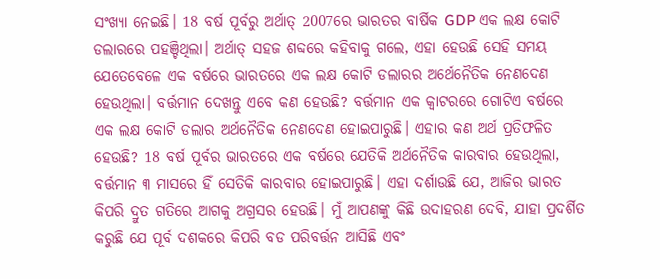ସଂଖ୍ୟା ନେଇଛି। 18 ବର୍ଷ ପୂର୍ବରୁ ଅର୍ଥାତ୍‌ 2007ରେ ଭାରତର ବାର୍ଷିକ GDP ଏକ ଲକ୍ଷ କୋଟି ଡଲାରରେ ପହଞ୍ଚିଥିଲା। ଅର୍ଥାତ୍‌ ସହଜ ଶବ୍ଦରେ କହିବାକୁ ଗଲେ, ଏହା ହେଉଛି ସେହି ସମୟ ଯେତେବେଳେ ଏକ ବର୍ଷରେ ଭାରତରେ ଏକ ଲକ୍ଷ କୋଟି ଡଲାରର ଅର୍ଥେନୈତିକ ନେଣଦେଣ ହେଉଥିଲା। ବର୍ତ୍ତମାନ ଦେଖନ୍ତୁ ଏବେ କଣ ହେଉଛି? ବର୍ତ୍ତମାନ ଏକ କ୍ୱାଟରରେ ଗୋଟିଏ ବର୍ଷରେ ଏକ ଲକ୍ଷ କୋଟି ଡଲାର ଅର୍ଥନୈତିକ ନେଣଦେଣ ହୋଇପାରୁଛି। ଏହାର କଣ ଅର୍ଥ ପ୍ରତିଫଳିତ ହେଉଛି? 18 ବର୍ଷ ପୂର୍ବର ଭାରତରେ ଏକ ବର୍ଷରେ ଯେତିକି ଅର୍ଥନୈତିକ କାରବାର ହେଉଥିଲା, ବର୍ତ୍ତମାନ ୩ ମାସରେ ହିଁ ସେତିକି କାରବାର ହୋଇପାରୁଛି। ଏହା ଦର୍ଶାଉଛି ଯେ, ଆଜିର ଭାରତ କିପରି ଦ୍ରୁତ ଗତିରେ ଆଗକୁ ଅଗ୍ରସର ହେଉଛି। ମୁଁ ଆପଣଙ୍କୁ କିଛି ଉଦାହରଣ ଦେବି, ଯାହା ପ୍ରଦର୍ଶିତ କରୁଛି ଯେ ପୂର୍ବ ଦଶକରେ କିପରି ବଡ ପରିବର୍ତ୍ତନ ଆସିଛି ଏବଂ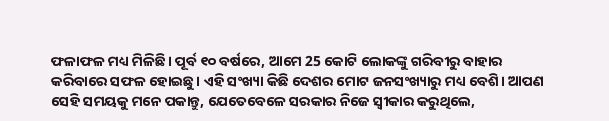ଫଳାଫଳ ମଧ୍ୟ ମିଳିଛି। ପୂର୍ବ ୧୦ ବର୍ଷରେ, ଆମେ 25 କୋଟି ଲୋକଙ୍କୁ ଗରିବୀରୁ ବାହାର କରିବାରେ ସଫଳ ହୋଇଛୁ। ଏହି ସଂଖ୍ୟା କିଛି ଦେଶର ମୋଟ ଜନସଂଖ୍ୟାରୁ ମଧ୍ୟ ବେଶି। ଆପଣ ସେହି ସମୟକୁ ମନେ ପକାନ୍ତୁ, ଯେତେବେଳେ ସରକାର ନିଜେ ସ୍ୱୀକାର କରୁଥିଲେ,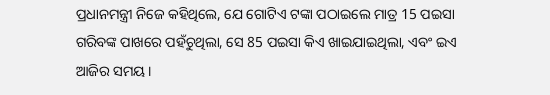ପ୍ରଧାନମନ୍ତ୍ରୀ ନିଜେ କହିଥିଲେ, ଯେ ଗୋଟିଏ ଟଙ୍କା ପଠାଇଲେ ମାତ୍ର 15 ପଇସା ଗରିବଙ୍କ ପାଖରେ ପହଁଚୁଥିଲା, ସେ 85 ପଇସା କିଏ ଖାଇଯାଇଥିଲା, ଏବଂ ଇଏ ଆଜିର ସମୟ।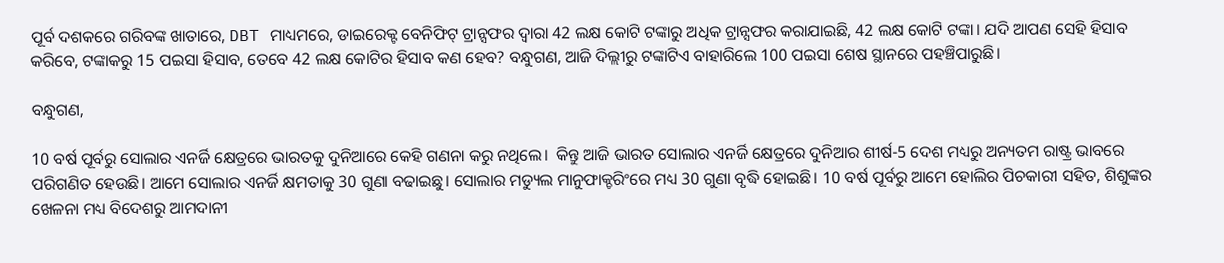ପୂର୍ବ ଦଶକରେ ଗରିବଙ୍କ ଖାତାରେ, DBT ମାଧ୍ୟମରେ, ଡାଇରେକ୍ଟ ବେନିଫିଟ୍ ଟ୍ରାନ୍ସଫର ଦ୍ୱାରା 42 ଲକ୍ଷ କୋଟି ଟଙ୍କାରୁ ଅଧିକ ଟ୍ରାନ୍ସଫର କରାଯାଇଛି, 42 ଲକ୍ଷ କୋଟି ଟଙ୍କା। ଯଦି ଆପଣ ସେହି ହିସାବ କରିବେ, ଟଙ୍କାକରୁ 15 ପଇସା ହିସାବ, ତେବେ 42 ଲକ୍ଷ କୋଟିର ହିସାବ କଣ ହେବ? ବନ୍ଧୁଗଣ, ଆଜି ଦିଲ୍ଲୀରୁ ଟଙ୍କାଟିଏ ବାହାରିଲେ 100 ପଇସା ଶେଷ ସ୍ଥାନରେ ପହଞ୍ଚିପାରୁଛି।

ବନ୍ଧୁଗଣ,

10 ବର୍ଷ ପୂର୍ବରୁ ସୋଲାର ଏନର୍ଜି କ୍ଷେତ୍ରରେ ଭାରତକୁ ଦୁନିଆରେ କେହି ଗଣନା କରୁ ନଥିଲେ।  କିନ୍ତୁ ଆଜି ଭାରତ ସୋଲାର ଏନର୍ଜି କ୍ଷେତ୍ରରେ ଦୁନିଆର ଶୀର୍ଷ-5 ଦେଶ ମଧ୍ୟରୁ ଅନ୍ୟତମ ରାଷ୍ଟ୍ର ଭାବରେ ପରିଗଣିତ ହେଉଛି। ଆମେ ସୋଲାର ଏନର୍ଜି କ୍ଷମତାକୁ 30 ଗୁଣା ବଢାଇଛୁ। ସୋଲାର ମଡ୍ୟୁଲ ମାନୁଫାକ୍ଚରିଂରେ ମଧ୍ୟ 30 ଗୁଣା ବୃଦ୍ଧି ହୋଇଛି। 10 ବର୍ଷ ପୂର୍ବରୁ ଆମେ ହୋଲିର ପିଚକାରୀ ସହିତ, ଶିଶୁଙ୍କର ଖେଳନା ମଧ୍ୟ ବିଦେଶରୁ ଆମଦାନୀ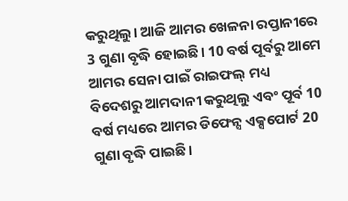କରୁଥିଲୁ। ଆଜି ଆମର ଖେଳନା ରପ୍ତାନୀରେ 3 ଗୁଣା ବୃଦ୍ଧି ହୋଇଛି। 10 ବର୍ଷ ପୂର୍ବରୁ ଆମେ ଆମର ସେନା ପାଇଁ ରାଇଫଲ୍ ମଧ୍ୟ ବିଦେଶରୁ ଆମଦାନୀ କରୁଥିଲୁ ଏବଂ ପୂର୍ବ 10 ବର୍ଷ ମଧ୍ୟରେ ଆମର ଡିଫେନ୍ସ ଏକ୍ସପୋର୍ଟ 20 ଗୁଣା ବୃଦ୍ଧି ପାଇଛି।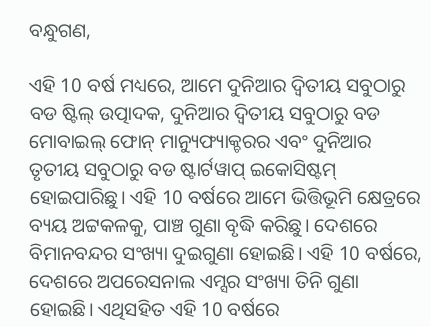ବନ୍ଧୁଗଣ,

ଏହି 10 ବର୍ଷ ମଧ୍ୟରେ, ଆମେ ଦୁନିଆର ଦ୍ୱିତୀୟ ସବୁଠାରୁ ବଡ ଷ୍ଟିଲ୍ ଉତ୍ପାଦକ, ଦୁନିଆର ଦ୍ୱିତୀୟ ସବୁଠାରୁ ବଡ ମୋବାଇଲ୍ ଫୋନ୍ ମାନ୍ୟୁଫ୍ୟାକ୍ଚରର ଏବଂ ଦୁନିଆର ତୃତୀୟ ସବୁଠାରୁ ବଡ ଷ୍ଟାର୍ଟୱାପ୍ ଇକୋସିଷ୍ଟମ୍ ହୋଇପାରିଛୁ। ଏହି 10 ବର୍ଷରେ ଆମେ ଭିତ୍ତିଭୂମି କ୍ଷେତ୍ରରେ ବ୍ୟୟ ଅଟ୍ଟକଳକୁ, ପାଞ୍ଚ ଗୁଣା ବୃଦ୍ଧି କରିଛୁ। ଦେଶରେ ବିମାନବନ୍ଦର ସଂଖ୍ୟା ଦୁଇଗୁଣା ହୋଇଛି। ଏହି 10 ବର୍ଷରେ, ଦେଶରେ ଅପରେସନାଲ ଏମ୍ସର ସଂଖ୍ୟା ତିନି ଗୁଣା ହୋଇଛି। ଏଥିସହିତ ଏହି 10 ବର୍ଷରେ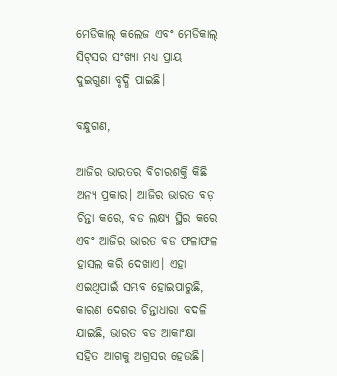ମେଡିକାଲ୍ କଲେଜ ଏବଂ ମେଡିକାଲ୍ ସିଟ୍‌ସର ସଂଖ୍ୟା ମଧ୍ୟ ପ୍ରାୟ ଦୁଇଗୁଣା ବୃଦ୍ଧି ପାଇଛି।

ବନ୍ଧୁଗଣ,

ଆଜିର ଭାରତର ବିଚାରଶକ୍ତି କିଛି ଅନ୍ୟ ପ୍ରକାର। ଆଜିର ଭାରତ ବଡ଼ ଚିନ୍ତା କରେ, ବଡ ଲକ୍ଷ୍ୟ ସ୍ଥିର କରେ ଏବଂ ଆଜିର ଭାରତ ବଡ ଫଳାଫଳ ହାସଲ କରି ଦେଖାଏ। ଏହା ଏଇଥିପାଇଁ ସମ୍ଭବ ହୋଇପାରୁଛି, କାରଣ ଦେଶର ଚିନ୍ତାଧାରା ବଦଳି ଯାଇଛି, ଭାରତ ବଡ ଆକାଂକ୍ଷା ସହିତ ଆଗକୁ ଅଗ୍ରସର ହେଉଛି।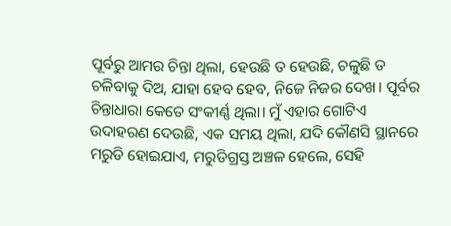ପୂର୍ବରୁ ଆମର ଚିନ୍ତା ଥିଲା, ହେଉଛି ତ ହେଉଛି, ଚଳୁଛି ତ ଚଳିବାକୁ ଦିଅ, ଯାହା ହେବ ହେବ, ନିଜେ ନିଜର ଦେଖ। ପୂର୍ବର ଚିନ୍ତାଧାରା କେତେ ସଂକୀର୍ଣ୍ଣ ଥିଲା। ମୁଁ ଏହାର ଗୋଟିଏ ଉଦାହରଣ ଦେଉଛି, ଏକ ସମୟ ଥିଲା, ଯଦି କୌଣସି ସ୍ଥାନରେ ମରୁଡି ହୋଇଯାଏ, ମରୁଡିଗ୍ରସ୍ତ ଅଞ୍ଚଳ ହେଲେ, ସେହି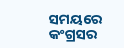ସମୟରେ କଂଗ୍ରସର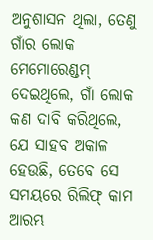ଅନୁଶାସନ ଥିଲା, ତେଣୁ ଗାଁର ଲୋକ ମେମୋରେଣ୍ଡମ୍ ଦେଇଥିଲେ, ଗାଁ ଲୋକ କଣ ଦାବି କରିଥିଲେ, ଯେ ସାହବ ଅକାଳ ହେଉଛି, ତେବେ ସେ ସମୟରେ ରିଲିଫ୍ କାମ ଆରମ୍ଭ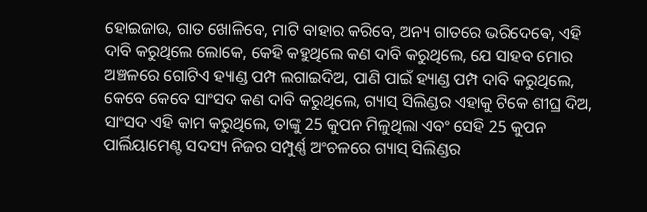ହୋଇଜାଉ, ଗାତ ଖୋଳିବେ, ମାଟି ବାହାର କରିବେ, ଅନ୍ୟ ଗାତରେ ଭରିଦେଵେ, ଏହି ଦାବି କରୁଥିଲେ ଲୋକେ, କେହି କହୁଥିଲେ କଣ ଦାବି କରୁଥିଲେ, ଯେ ସାହବ ମୋର ଅଞ୍ଚଳରେ ଗୋଟିଏ ହ୍ୟାଣ୍ଡ ପମ୍ପ ଲଗାଇଦିଅ, ପାଣି ପାଇଁ ହ୍ୟାଣ୍ଡ ପମ୍ପ ଦାବି କରୁଥିଲେ, କେବେ କେବେ ସାଂସଦ କଣ ଦାବି କରୁଥିଲେ, ଗ୍ୟାସ୍ ସିଲିଣ୍ଡର ଏହାକୁ ଟିକେ ଶୀଘ୍ର ଦିଅ, ସାଂସଦ ଏହି କାମ କରୁଥିଲେ, ତାଙ୍କୁ 25 କୁପନ ମିଳୁଥିଲା ଏବଂ ସେହି 25 କୁପନ ପାର୍ଲିୟାମେଣ୍ଟ ସଦସ୍ୟ ନିଜର ସମ୍ପୁର୍ଣ୍ଣ ଅଂଚଳରେ ଗ୍ୟାସ୍ ସିଲିଣ୍ଡର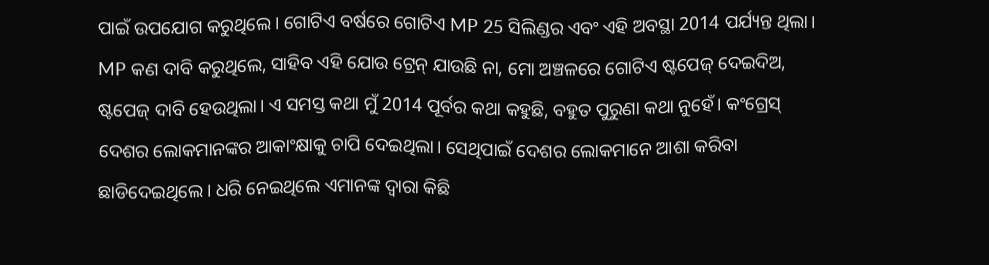ପାଇଁ ଉପଯୋଗ କରୁଥିଲେ। ଗୋଟିଏ ବର୍ଷରେ ଗୋଟିଏ MP 25 ସିଲିଣ୍ଡର ଏବଂ ଏହି ଅବସ୍ଥା 2014 ପର୍ଯ୍ୟନ୍ତ ଥିଲା। MP କଣ ଦାବି କରୁଥିଲେ, ସାହିବ ଏହି ଯୋଉ ଟ୍ରେନ୍ ଯାଉଛି ନା, ମୋ ଅଞ୍ଚଳରେ ଗୋଟିଏ ଷ୍ଟପେଜ୍‌ ଦେଇଦିଅ, ଷ୍ଟପେଜ୍‌ ଦାବି ହେଉଥିଲା। ଏ ସମସ୍ତ କଥା ମୁଁ 2014 ପୂର୍ବର କଥା କହୁଛି, ବହୁତ ପୁରୁଣା କଥା ନୁହେଁ। କଂଗ୍ରେସ୍ ଦେଶର ଲୋକମାନଙ୍କର ଆକାଂକ୍ଷାକୁ ଚାପି ଦେଇଥିଲା। ସେଥିପାଇଁ ଦେଶର ଲୋକମାନେ ଆଶା କରିବା ଛାଡିଦେଇଥିଲେ। ଧରି ନେଇଥିଲେ ଏମାନଙ୍କ ଦ୍ୱାରା କିଛି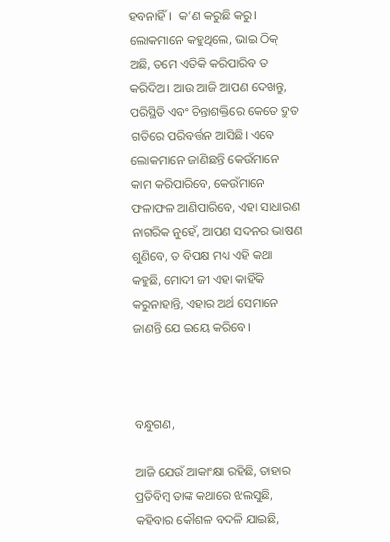ହବନାହିଁ।  କ’ଣ କରୁଛି କରୁ। ଲୋକମାନେ କହୁଥିଲେ, ଭାଇ ଠିକ୍‌ ଅଛି, ତମେ ଏତିକି କରିପାରିବ ତ କରିଦିଅ। ଆଉ ଆଜି ଆପଣ ଦେଖନ୍ତୁ, ପରିସ୍ଥିତି ଏବଂ ଚିନ୍ତାଶକ୍ତିରେ କେତେ ଦ୍ରୁତ ଗତିରେ ପରିବର୍ତ୍ତନ ଆସିଛି। ଏବେ ଲୋକମାନେ ଜାଣିଛନ୍ତି କେଉଁମାନେ କାମ କରିପାରିବେ, କେଉଁମାନେ ଫଳାଫଳ ଆଣିପାରିବେ, ଏହା ସାଧାରଣ ନାଗରିକ ନୁହେଁ, ଆପଣ ସଦନର ଭାଷଣ ଶୁଣିବେ, ତ ବିପକ୍ଷ ମଧ୍ୟ ଏହି କଥା କହୁଛି, ମୋଦୀ ଜୀ ଏହା କାହିଁକି କରୁନାହାନ୍ତି, ଏହାର ଅର୍ଥ ସେମାନେ ଜାଣନ୍ତି ଯେ ଇୟେ କରିବେ।



ବନ୍ଧୁଗଣ,

ଆଜି ଯେଉଁ ଆକାଂକ୍ଷା ରହିଛି, ତାହାର ପ୍ରତିବିମ୍ବ ତାଙ୍କ କଥାରେ ଝଲସୁଛି, କହିବାର କୌଶଳ ବଦଳି ଯାଇଛି,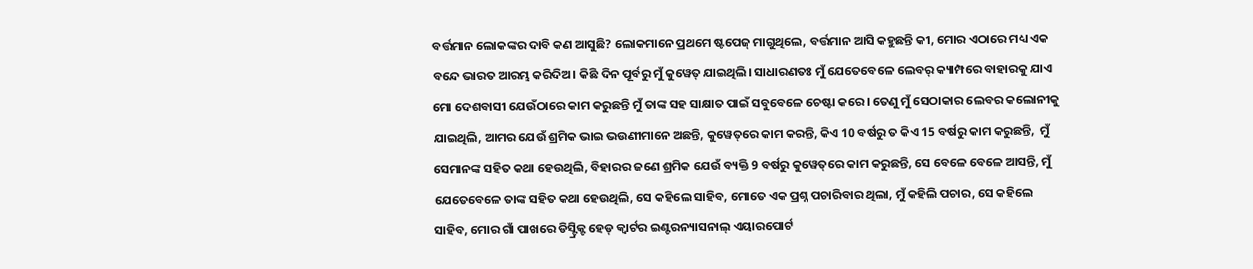ବର୍ତ୍ତମାନ ଲୋକଙ୍କର ଦାବି କଣ ଆସୁଛି? ଲୋକମାନେ ପ୍ରଥମେ ଷ୍ଟପେଜ୍ ମାଗୁଥିଲେ, ବର୍ତ୍ତମାନ ଆସି କହୁଛନ୍ତି କୀ, ମୋର ଏଠାରେ ମଧ୍ୟ ଏକ ବନ୍ଦେ ଭାରତ ଆରମ୍ଭ କରିଦିଅ। କିଛି ଦିନ ପୂର୍ବରୁ ମୁଁ କୁୱେତ୍‌ ଯାଇଥିଲି। ସାଧାରଣତଃ ମୁଁ ଯେତେବେଳେ ଲେବର୍ କ୍ୟାମ୍ପରେ ବାହାରକୁ ଯାଏ ମୋ ଦେଶବାସୀ ଯେଉଁଠାରେ କାମ କରୁଛନ୍ତି ମୁଁ ତାଙ୍କ ସହ ସାକ୍ଷାତ ପାଇଁ ସବୁବେଳେ ଚେଷ୍ଟା କରେ। ତେଣୁ ମୁଁ ସେଠାକାର ଲେବର କଲୋନୀକୁ ଯାଇଥିଲି, ଆମର ଯେଉଁ ଶ୍ରମିକ ଭାଇ ଭଉଣୀମାନେ ଅଛନ୍ତି, କୁୱେତ୍‌ରେ କାମ କରନ୍ତି, କିଏ 10 ବର୍ଷରୁ ତ କିଏ 15 ବର୍ଷରୁ କାମ କରୁଛନ୍ତି,  ମୁଁ ସେମାନଙ୍କ ସହିତ କଥା ହେଉଥିଲି, ବିହାରର ଜଣେ ଶ୍ରମିକ ଯେଉଁ ବ୍ୟକ୍ତି 9 ବର୍ଷରୁ କୁୱେତ୍‌ରେ କାମ କରୁଛନ୍ତି, ସେ ବେଳେ ବେଳେ ଆସନ୍ତି, ମୁଁ ଯେତେବେଳେ ତାଙ୍କ ସହିତ କଥା ହେଉଥିଲି, ସେ କହିଲେ ସାହିବ, ମୋତେ ଏକ ପ୍ରଶ୍ନ ପଚାରିବାର ଥିଲା, ମୁଁ କହିଲି ପଚାର, ସେ କହିଲେ ସାହିବ, ମୋର ଗାଁ ପାଖରେ ଡିସ୍ଟ୍ରିକ୍ଟ ହେଡ୍ କ୍ୱାର୍ଟର ଇଣ୍ଟରନ୍ୟାସନାଲ୍ ଏୟାରପୋର୍ଟ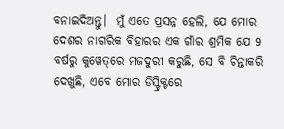ବନାଇଦିଅନ୍ତୁ।  ମୁଁ ଏତେ ପ୍ରସନ୍ନ ହେଲି, ଯେ ମୋର ଦେଶର ନାଗରିକ ବିହାରର ଏକ ଗାଁର ଶ୍ରମିକ ଯେ 9 ବର୍ଷରୁ କୁୱେତ୍‌ରେ ମଜଦୁରୀ କରୁଛି, ସେ ବି ଚିନ୍ତାକରି ଦେଖୁଛି, ଏବେ ମୋର ଡିସ୍ଟ୍ରିକ୍ଟରେ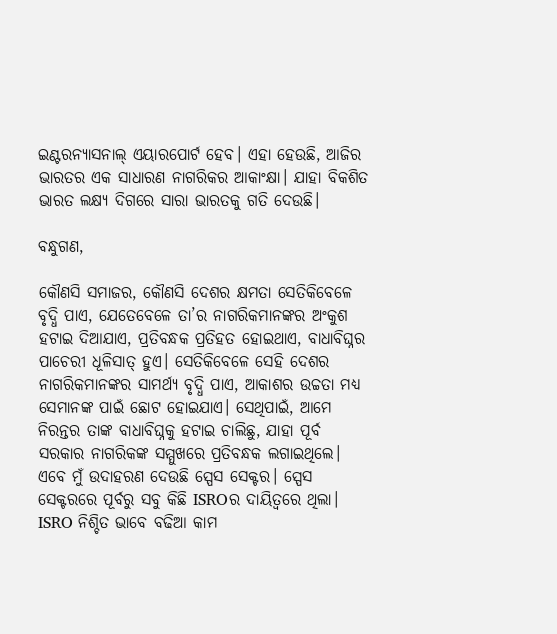ଇଣ୍ଟରନ୍ୟାସନାଲ୍ ଏୟାରପୋର୍ଟ ହେବ। ଏହା ହେଉଛି, ଆଜିର ଭାରତର ଏକ ସାଧାରଣ ନାଗରିକର ଆକାଂକ୍ଷା। ଯାହା ବିକଶିତ ଭାରତ ଲକ୍ଷ୍ୟ ଦିଗରେ ସାରା ଭାରତକୁ ଗତି ଦେଉଛି।

ବନ୍ଧୁଗଣ,

କୌଣସି ସମାଜର, କୌଣସି ଦେଶର କ୍ଷମତା ସେତିକିବେଳେ ବୃଦ୍ଧି ପାଏ, ଯେତେବେଳେ ତା’ର ନାଗରିକମାନଙ୍କର ଅଂକୁଶ ହଟାଇ ଦିଆଯାଏ, ପ୍ରତିବନ୍ଧକ ପ୍ରତିହତ ହୋଇଥାଏ, ବାଧାବିଘ୍ନର ପାଚେରୀ ଧୂଳିସାତ୍‌ ହୁଏ। ସେତିକିବେଳେ ସେହି ଦେଶର ନାଗରିକମାନଙ୍କର ସାମର୍ଥ୍ୟ ବୃଦ୍ଧି ପାଏ, ଆକାଶର ଉଚ୍ଚତା ମଧ୍ୟ ସେମାନଙ୍କ ପାଇଁ ଛୋଟ ହୋଇଯାଏ। ସେଥିପାଇଁ, ଆମେ ନିରନ୍ତର ତାଙ୍କ ବାଧାବିଘ୍ନକୁ ହଟାଇ ଚାଲିଛୁ, ଯାହା ପୂର୍ବ ସରକାର ନାଗରିକଙ୍କ ସମ୍ମୁଖରେ ପ୍ରତିବନ୍ଧକ ଲଗାଇଥିଲେ। ଏବେ ମୁଁ ଉଦାହରଣ ଦେଉଛି ସ୍ପେସ ସେକ୍ଟର। ସ୍ପେସ ସେକ୍ଟରରେ ପୂର୍ବରୁ ସବୁ କିଛି ISROର ଦାୟିତ୍ଵରେ ଥିଲା। ISRO ନିଶ୍ଚିତ ଭାବେ ବଢିଆ କାମ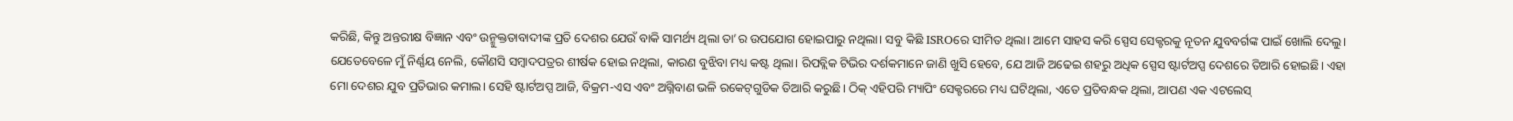କରିଛି, କିନ୍ତୁ ଅନ୍ତରୀକ୍ଷ ବିଜ୍ଞାନ ଏବଂ ଉନ୍ମୁକ୍ତତାବାଦୀଙ୍କ ପ୍ରତି ଦେଶର ଯେଉଁ ବାକି ସାମର୍ଥ୍ୟ ଥିଲା ତା’ର ଉପଯୋଗ ହୋଇପାରୁ ନଥିଲା। ସବୁ କିଛି ISROରେ ସୀମିତ ଥିଲା। ଆମେ ସାହସ କରି ସ୍ପେସ ସେକ୍ଟରକୁ ନୂତନ ଯୁବବର୍ଗଙ୍କ ପାଇଁ ଖୋଲି ଦେଲୁ। ଯେତେବେଳେ ମୁଁ ନିର୍ଣ୍ଣୟ ନେଲି, କୌଣସି ସମ୍ବାଦପତ୍ରର ଶୀର୍ଷକ ହୋଇ ନଥିଲା, କାରଣ ବୁଝିବା ମଧ୍ୟ କଷ୍ଟ ଥିଲା। ରିପବ୍ଲିକ ଟିଭିର ଦର୍ଶକମାନେ ଜାଣି ଖୁସି ହେବେ, ଯେ ଆଜି ଅଢେଇ ଶହରୁ ଅଧିକ ସ୍ପେସ ଷ୍ଟାର୍ଟଅପ୍ସ ଦେଶରେ ତିଆରି ହୋଇଛି। ଏହା ମୋ ଦେଶର ଯୁବ ପ୍ରତିଭାର କମାଲ। ସେହି ଷ୍ଟାର୍ଟଅପ୍ସ ଆଜି, ବିକ୍ରମ-ଏସ ଏବଂ ଅଗ୍ନିବାଣ ଭଳି ରକେଟ୍‌ଗୁଡିକ ତିଆରି କରୁଛି। ଠିକ୍‌ ଏହିପରି ମ୍ୟାପିଂ ସେକ୍ଟରରେ ମଧ୍ୟ ଘଟିଥିଲା, ଏତେ ପ୍ରତିବନ୍ଧକ ଥିଲା, ଆପଣ ଏକ ଏଟଲେସ୍‌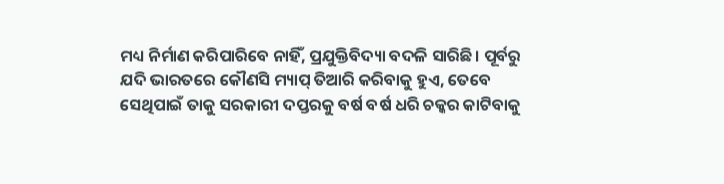ମଧ୍ୟ ନିର୍ମାଣ କରିପାରିବେ ନାହିଁ, ପ୍ରଯୁକ୍ତିବିଦ୍ୟା ବଦଳି ସାରିଛି। ପୂର୍ବରୁ ଯଦି ଭାରତରେ କୌଣସି ମ୍ୟାପ୍ ତିଆରି କରିବାକୁ ହୁଏ, ତେବେ ସେଥିପାଇଁ ତାକୁ ସରକାରୀ ଦପ୍ତରକୁ ବର୍ଷ ବର୍ଷ ଧରି ଚକ୍କର କାଟିବାକୁ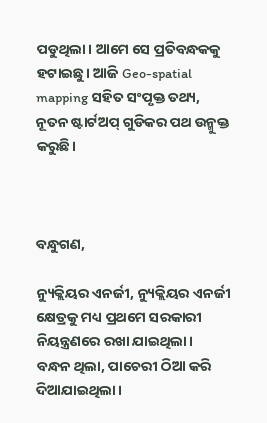ପଡୁଥିଲା। ଆମେ ସେ ପ୍ରତିବନ୍ଧକକୁ ହଟାଇଛୁ। ଆଜି Geo-spatial mapping ସହିତ ସଂପୃକ୍ତ ତଥ୍ୟ, ନୂତନ ଷ୍ଟାର୍ଟଅପ୍‌ ଗୁଡିକର ପଥ ଉନ୍ମୁକ୍ତ କରୁଛି।



ବନ୍ଧୁଗଣ,

ନ୍ୟୁକ୍ଲିୟର ଏନର୍ଜୀ, ନ୍ୟୁକ୍ଲିୟର ଏନର୍ଜୀ କ୍ଷେତ୍ରକୁ ମଧ୍ୟ ପ୍ରଥମେ ସରକାରୀ ନିୟନ୍ତ୍ରଣରେ ରଖା ଯାଇଥିଲା। ବନ୍ଧନ ଥିଲା, ପାଚେରୀ ଠିଆ କରି ଦିଆଯାଇଥିଲା।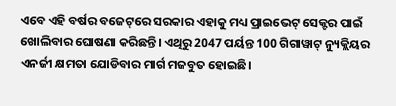ଏବେ ଏହି ବର୍ଷର ବଜେଟ୍‌ରେ ସରକାର ଏହାକୁ ମଧ୍ୟ ପ୍ରାଇଭେଟ୍ ସେକ୍ଟର ପାଇଁ ଖୋଲିବାର ଘୋଷଣା କରିଛନ୍ତି। ଏଥିରୁ 2047 ପର୍ୟନ୍ତ 100 ଗିଗାୱାଟ୍ ନ୍ୟୁକ୍ଲିୟର ଏନର୍ଜୀ କ୍ଷମତା ଯୋଡିବାର ମାର୍ଗ ମଜବୁତ ହୋଇଛି।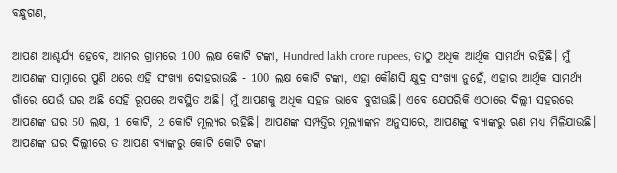ବନ୍ଧୁଗଣ,

ଆପଣ ଆଶ୍ଚର୍ଯ୍ୟ ହେବେ, ଆମର ଗ୍ରାମରେ 100 ଲକ୍ଷ କୋଟି ଟଙ୍କା, Hundred lakh crore rupees, ତାଠୁ ଅଧିକ ଆର୍ଥିକ ସାମର୍ଥ୍ୟ ରହିଛି। ମୁଁ ଆପଣଙ୍କ ସାମ୍ନାରେ ପୁଣି ଥରେ ଏହି ସଂଖ୍ୟା ଦୋହରାଉଛି - 100 ଲକ୍ଷ କୋଟି ଟଙ୍କା, ଏହା କୌଣସି କ୍ଷୁଦ୍ର ସଂଖ୍ୟା ନୁହେଁ, ଏହାର ଆର୍ଥିକ ସାମର୍ଥ୍ୟ ଗାଁରେ ଯେଉଁ ଘର ଅଛି ସେହି ରୂପରେ ଅବସ୍ଥିତ ଅଛି। ମୁଁ ଆପଣକୁ ଅଧିକ ସହଜ ଭାବେ ବୁଝାଊଛି। ଏବେ ଯେପରିକି ଏଠାରେ ଦିଲ୍ଲୀ ସହରରେ ଆପଣଙ୍କ ଘର 50 ଲକ୍ଷ, 1 କୋଟି, 2 କୋଟି ମୂଲ୍ୟର ରହିଛି। ଆପଣଙ୍କ ସମ୍ପତ୍ତିର ମୂଲ୍ୟାଙ୍କନ ଅନୁସାରେ, ଆପଣଙ୍କୁ ବ୍ୟାଙ୍କରୁ ଋଣ ମଧ୍ୟ ମିଳିଯାଉଛି। ଆପଣଙ୍କ ଘର ଦିଲ୍ଲୀରେ ତ ଆପଣ ବ୍ୟାଙ୍କରୁ କୋଟି କୋଟି ଟଙ୍କା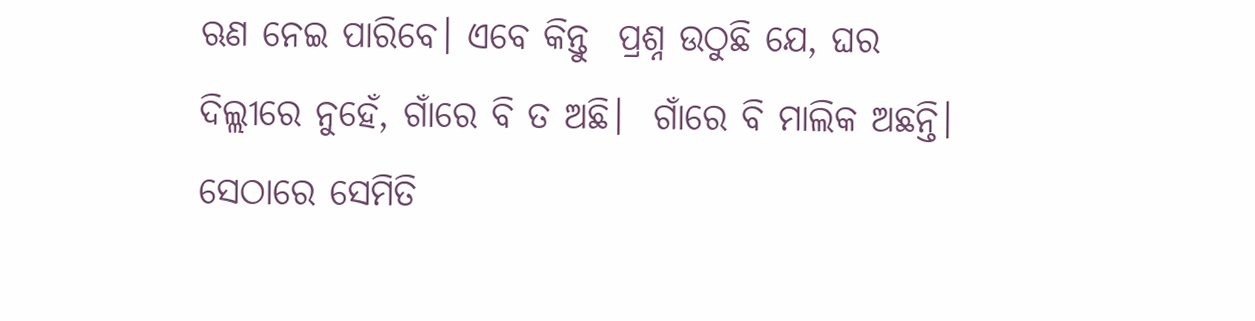ଋଣ ନେଇ ପାରିବେ। ଏବେ କିନ୍ତୁ  ପ୍ରଶ୍ନ ଉଠୁଛି ଯେ, ଘର ଦିଲ୍ଲୀରେ ନୁହେଁ, ଗାଁରେ ବି ତ ଅଛି।  ଗାଁରେ ବି ମାଲିକ ଅଛନ୍ତି। ସେଠାରେ ସେମିତି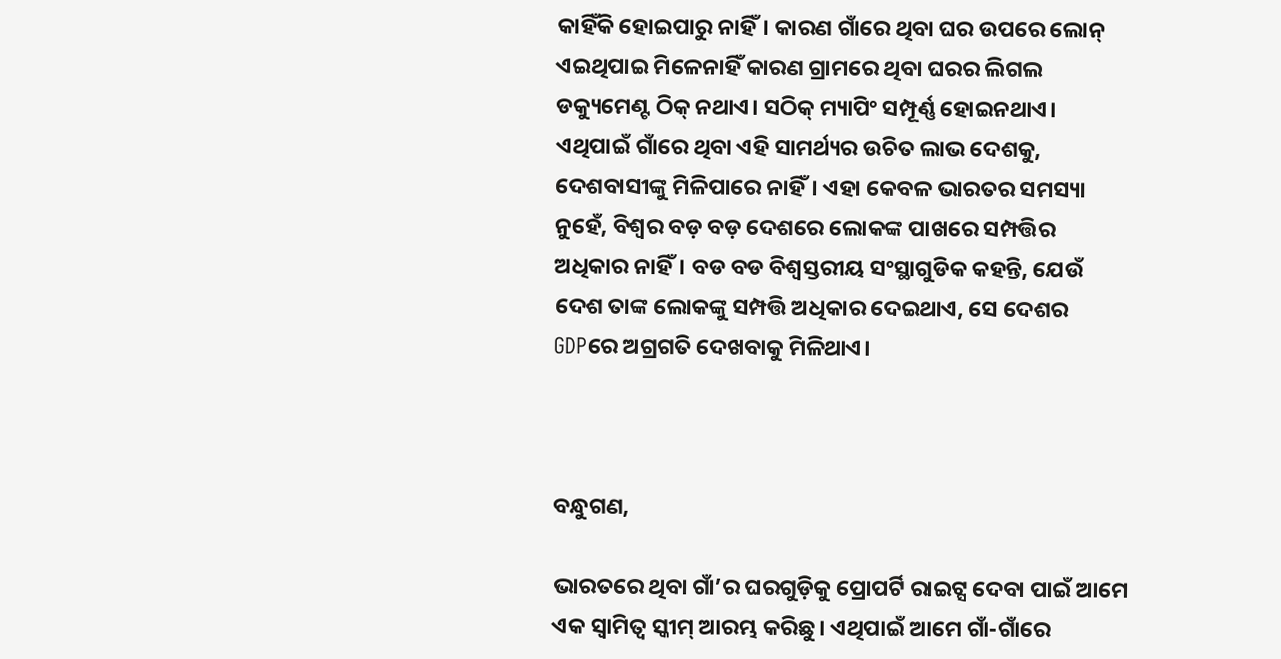କାହିଁକି ହୋଇପାରୁ ନାହିଁ। କାରଣ ଗାଁରେ ଥିବା ଘର ଉପରେ ଲୋନ୍‌ ଏଇଥିପାଇ ମିଳେନାହିଁ କାରଣ ଗ୍ରାମରେ ଥିବା ଘରର ଲିଗଲ ଡକ୍ୟୁମେଣ୍ଟ ଠିକ୍‌ ନଥାଏ। ସଠିକ୍‌ ମ୍ୟାପିଂ ସମ୍ପୂର୍ଣ୍ଣ ହୋଇନଥାଏ। ଏଥିପାଇଁ ଗାଁରେ ଥିବା ଏହି ସାମର୍ଥ୍ୟର ଉଚିତ ଲାଭ ଦେଶକୁ, ଦେଶବାସୀଙ୍କୁ ମିଳିପାରେ ନାହିଁ। ଏହା କେବଳ ଭାରତର ସମସ୍ୟା ନୁହେଁ, ବିଶ୍ୱର ବଡ଼ ବଡ଼ ଦେଶରେ ଲୋକଙ୍କ ପାଖରେ ସମ୍ପତ୍ତିର ଅଧିକାର ନାହିଁ। ବଡ ବଡ ବିଶ୍ୱସ୍ତରୀୟ ସଂସ୍ଥାଗୁଡିକ କହନ୍ତି, ଯେଉଁ ଦେଶ ତାଙ୍କ ଲୋକଙ୍କୁ ସମ୍ପତ୍ତି ଅଧିକାର ଦେଇଥାଏ, ସେ ଦେଶର GDPରେ ଅଗ୍ରଗତି ଦେଖବାକୁ ମିଳିଥାଏ।



ବନ୍ଧୁଗଣ,

ଭାରତରେ ଥିବା ଗାଁ’ର ଘରଗୁଡ଼ିକୁ ପ୍ରୋପର୍ଟି ରାଇଟ୍ସ ଦେବା ପାଇଁ ଆମେ ଏକ ସ୍ୱାମିତ୍ୱ ସ୍କୀମ୍ ଆରମ୍ଭ କରିଛୁ। ଏଥିପାଇଁ ଆମେ ଗାଁ-ଗାଁରେ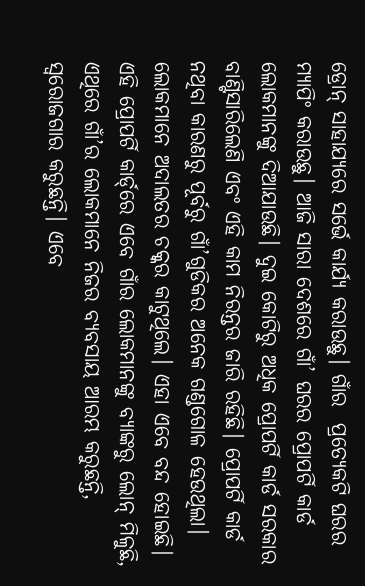ଡ୍ରୋନ୍ ସାହାଯ୍ୟରେ ସର୍ଭେ କାର୍ଯ୍ୟ କରାଉଛୁ। ଗାଁର  ପ୍ରତ୍ୟେକଟି ଘରର ମ୍ୟାପିଂ କରାଉଛୁ। ଆଜି ସାରା ଦେଶରେ ଗାଁ’ ଘରର ପ୍ରୋପର୍ଟି କାର୍ଡ ଲୋକମାନଙ୍କୁ ଦିଆଯାଉଛି। ଦୁଇ କୋଟିରୁ ଅଧିକ ପ୍ରୋପର୍ଟି କାର୍ଡ ସରକାର ବାଣ୍ଟିସାରିଲେଣି ଏବଂ ଏହି କାମ ନିରନ୍ତର ଜାରି ରହିଛି। ପ୍ରୋପର୍ଟି କାର୍ଡ ନଥିବା କାରଣରୁ ପୂର୍ବରୁ ଗାଁ’ଗୁଡିକର ଅନେକ ଗଣ୍ଡଗୋଳ ହେଉଥିଲା। ଲୋକମାନେ ଅଦାଲତର ଚକ୍କର କାଟୁଥିଲେ। ଏହା ଏବେ ବନ୍ଦ ହୋଇଛି। ଏହି ପ୍ରୋପର୍ଟି କାର୍ଡ୍‌ରେ ଏବେ ଗାଁର ଲୋକମାନଙ୍କୁ ବ୍ୟାଙ୍କରୁ ଲୋନ୍ ମିଳୁଛି, ଏଥିରେ ଗାଁ’ର ଲୋକମାନେ ନିଜର ବ୍ୟବସାୟ ଆରମ୍ଭ କରୁଛନ୍ତି, ସ୍ୱରୋଜଗାର କରୁଛନ୍ତି। ଏବେ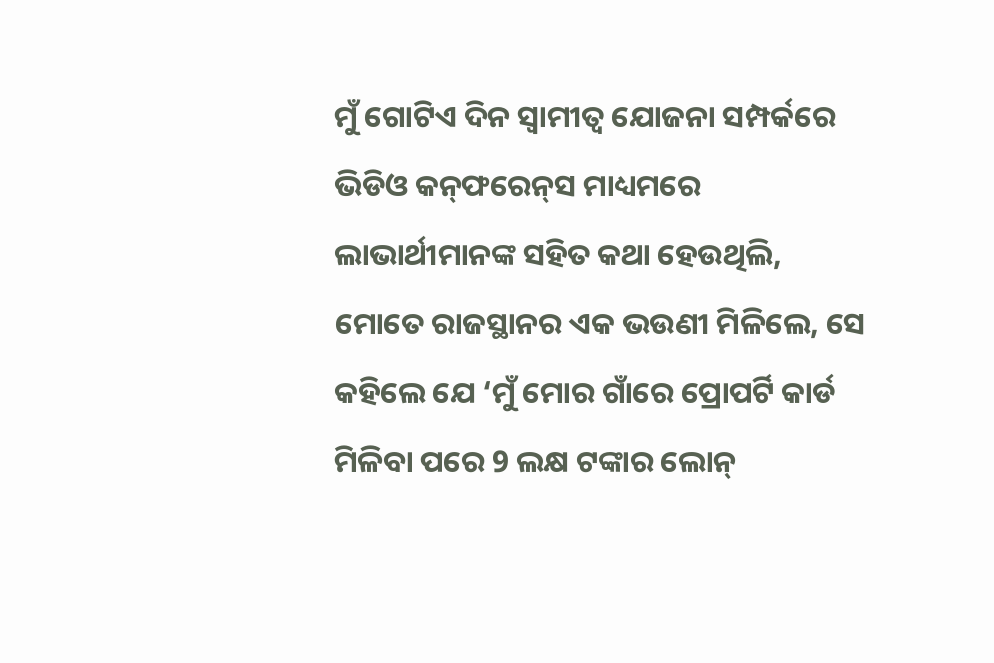ମୁଁ ଗୋଟିଏ ଦିନ ସ୍ୱାମୀତ୍ୱ ଯୋଜନା ସମ୍ପର୍କରେ ଭିଡିଓ କନ୍‌ଫରେନ୍‌ସ ମାଧ୍ୟମରେ ଲାଭାର୍ଥୀମାନଙ୍କ ସହିତ କଥା ହେଉଥିଲି, ମୋତେ ରାଜସ୍ଥାନର ଏକ ଭଉଣୀ ମିଳିଲେ, ସେ କହିଲେ ଯେ ‘ମୁଁ ମୋର ଗାଁରେ ପ୍ରୋପର୍ଟି କାର୍ଡ ମିଳିବା ପରେ 9 ଲକ୍ଷ ଟଙ୍କାର ଲୋନ୍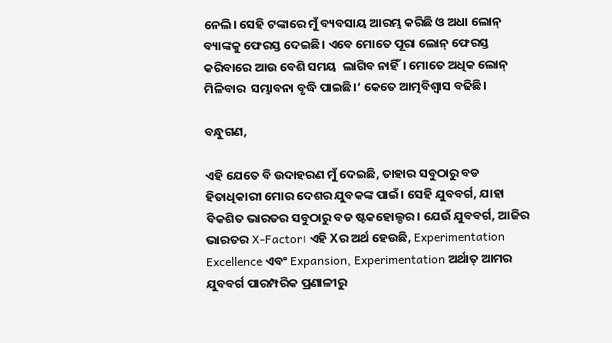ନେଲି। ସେହି ଟଙ୍କାରେ ମୁଁ ବ୍ୟବସାୟ ଆରମ୍ଭ କରିଛି ଓ ଅଧା ଲୋନ୍ ବ୍ୟାଙ୍କକୁ ଫେରସ୍ତ ଦେଇଛି। ଏବେ ମୋତେ ପୂରା ଲୋନ୍ ଫେରସ୍ତ କରିବାରେ ଆଉ ବେଶି ସମୟ  ଲାଗିବ ନାହିଁ। ମୋତେ ଅଧିକ ଲୋନ୍ ମିଳିବାର  ସମ୍ଭାବନା ବୃଦ୍ଧି ପାଇଛି।‘ କେତେ ଆତ୍ମବିଶ୍ୱାସ ବଢିଛି।

ବନ୍ଧୁଗଣ,

ଏହି ଯେତେ ବି ଉଦାହରଣ ମୁଁ ଦେଇଛି, ତାହାର ସବୁଠାରୁ ବଡ ହିତାଧିକାରୀ ମୋର ଦେଶର ଯୁବକଙ୍କ ପାଇଁ। ସେହି ଯୁବବର୍ଗ, ଯାହା ବିକଶିତ ଭାରତର ସବୁଠାରୁ ବଡ ଷ୍ଟକହୋଲ୍ଡର। ଯେଉଁ ଯୁବବର୍ଗ, ଆଜିର ଭାରତର X-Factor। ଏହି Xର ଅର୍ଥ ହେଉଛି, Experimentation Excellence ଏବଂ Expansion, Experimentation ଅର୍ଥାତ୍‌ ଆମର ଯୁବବର୍ଗ ପାରମ୍ପରିକ ପ୍ରଣାଳୀରୁ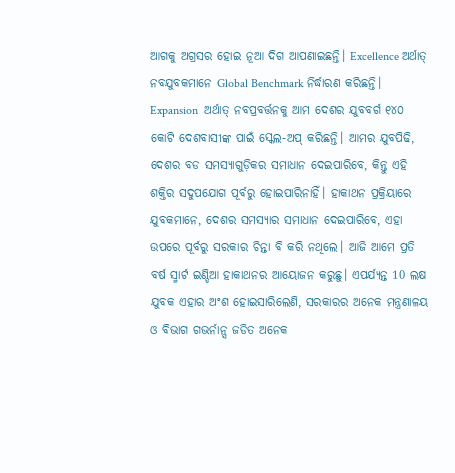ଆଗକୁ ଅଗ୍ରସର ହୋଇ ନୂଆ ଦିଗ ଆପଣାଇଛନ୍ତି। Excellence ଅର୍ଥାତ୍‌ ନବଯୁବକମାନେ Global Benchmark ନିର୍ଦ୍ଧାରଣ କରିଛନ୍ତି। Expansion  ଅର୍ଥାତ୍‌ ନବପ୍ରବର୍ତ୍ତନକୁ ଆମ ଦେଶର ଯୁବବର୍ଗ ୧୪୦ କୋଟି ଦେଶବାସୀଙ୍କ ପାଇଁ ସ୍କେଲ-ଅପ୍‌ କରିଛନ୍ତି। ଆମର ଯୁବପିଢି, ଦେଶର ବଡ ସମସ୍ୟାଗୁଡ଼ିକର ସମାଧାନ ଦେଇପାରିବେ, କିନ୍ତୁ ଏହି ଶକ୍ତିର ସଦୁପଯୋଗ ପୂର୍ବରୁ ହୋଇପାରିନାହିଁ। ହାକାଥନ ପ୍ରକ୍ରିୟାରେ ଯୁବକମାନେ, ଦେଶର ସମସ୍ୟାର ସମାଧାନ ଦେଇପାରିବେ, ଏହା ଉପରେ ପୂର୍ବରୁ ସରକାର ଚିନ୍ତା ବି କରି ନଥିଲେ। ଆଜି ଆମେ ପ୍ରତି ବର୍ଷ ସ୍ମାର୍ଟ ଇଣ୍ଡିଆ ହାକାଥନର ଆୟୋଜନ କରୁଛୁ। ଏପର୍ଯ୍ୟନ୍ତ 10 ଲକ୍ଷ ଯୁବକ ଏହାର ଅଂଶ ହୋଇସାରିଲେଣି, ସରକାରର ଅନେକ ମନ୍ତ୍ରଣାଳୟ ଓ ବିଭାଗ ଗଭର୍ନାନ୍ସ ଜଡିତ ଅନେକ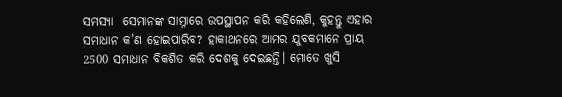ସମସ୍ୟା  ସେମାନଙ୍କ ସାମ୍ନାରେ ଉପସ୍ଥାପନ କରି କହିଲେଣି, କୁହନ୍ତୁ ଏହାର ସମାଧାନ କ’ଣ ହୋଇପାରିବ? ହାକାଥନରେ ଆମର ଯୁବକମାନେ ପ୍ରାୟ 2500 ସମାଧାନ ବିକଶିତ କରି ଦେଶକୁ ଦେଇଛନ୍ତି। ମୋତେ ଖୁସି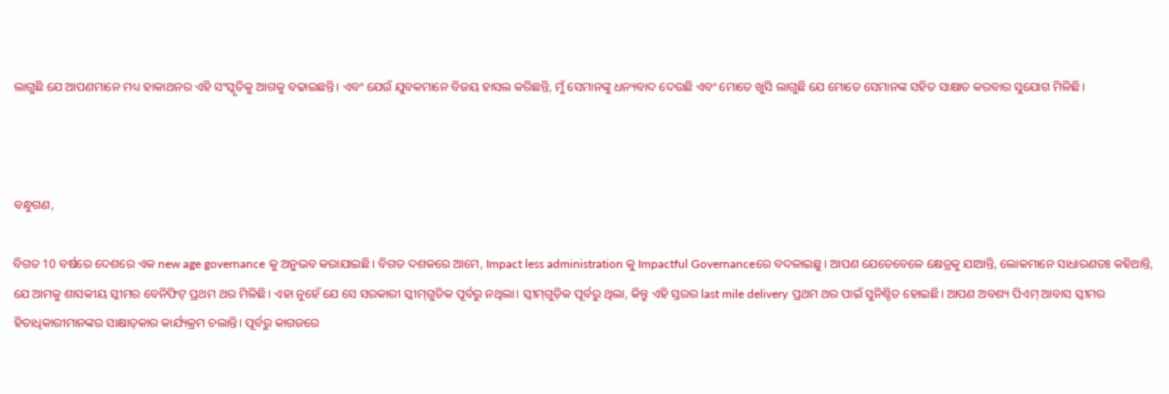ଲାଗୁଛି ଯେ ଆପଣମାନେ ମଧ୍ୟ ହାକାଥନର ଏହି ସଂସ୍କୃତିକୁ ଆଗକୁ ବଢାଇଛନ୍ତି। ଏବଂ ଯେଉଁ ଯୁବକମାନେ ବିଜୟ ହାସଲ କରିଛନ୍ତି, ମୁଁ ସେମାନଙ୍କୁ ଧନ୍ୟବାଦ ଦେଉଛି ଏବଂ ମୋତେ ଖୁସି ଲାଗୁଛି ଯେ ମୋତେ ସେମାନଙ୍କ ସହିତ ସାକ୍ଷାତ କରବାର ସୁଯୋଗ ମିଳିଛି।



ବନ୍ଧୁଗଣ,

ବିଗତ 10 ବର୍ଷରେ ଦେଶରେ ଏକ new age governance କୁ ଅନୁଭବ କରାଯାଇଛି। ବିଗତ ଦଶକରେ ଆମେ, Impact less administration କୁ Impactful Governanceରେ ବଦଳାଇଛୁ। ଆପଣ ଯେତେବେଳେ କ୍ଷେତ୍ରକୁ ଯାଆନ୍ତି, ଲୋକମାନେ ସାଧାରଣତଃ କହିଥାନ୍ତି, ଯେ ଆମକୁ ଶାସକୀୟ ସ୍କୀମର ବେନିଫିଟ୍ ପ୍ରଥମ ଥର ମିଳିଛି। ଏହା ନୁହେଁ ଯେ ସେ ସରକାରୀ ସ୍କୀମ୍‌ଗୁଡିକ ପୂର୍ବରୁ ନଥିଲା। ସ୍କୀମ୍‌ଗୁଡ଼ିକ ପୂର୍ବରୁ ଥିଲା, କିନ୍ତୁ ଏହି ସ୍ତରର last mile delivery ପ୍ରଥମ ଥର ପାଇଁ ସୁନିଶ୍ଚିତ ହୋଇଛି। ଆପଣ ଅବଶ୍ୟ ପିଏମ୍ ଆବାସ ସ୍କୀମର ହିତାଧିକାରୀମାନଙ୍କର ସାକ୍ଷାତ୍‌କାର କାର୍ଯ୍ୟକ୍ରମ ଚଲାନ୍ତି। ପୂର୍ବରୁ କାଗଜରେ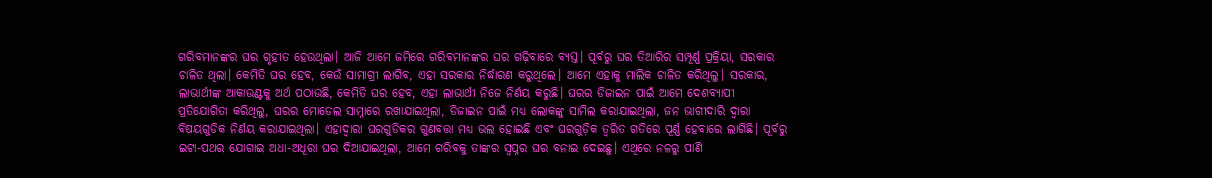ଗରିବମାନଙ୍କର ଘର ଗୃହୀତ ହେଉଥିଲା। ଆଜି ଆମେ ଜମିରେ ଗରିବମାନଙ୍କର ଘର ଗଢ଼ିବାରେ ବ୍ୟସ୍ତ। ପୂର୍ବରୁ ଘର ତିଆରିର ସମ୍ପୂର୍ଣ୍ଣ ପ୍ରକ୍ରିୟା, ସରକାର ଚାଳିତ ଥିଲା। କେମିତି ଘର ହେବ, କେଉଁ ସାମାଗ୍ରୀ ଲାଗିବ, ଏହା ସରକାର ନିର୍ଦ୍ଧାରଣ କରୁଥିଲେ। ଆମେ ଏହାକୁ ମାଲିକ ଚାଳିତ କରିଥିଲୁ। ସରକାର, ଲାଭାର୍ଥୀଙ୍କ ଆକାଉଣ୍ଟକୁ ଅର୍ଥ ପଠାଉଛି, କେମିତି ଘର ହେବ, ଏହା ଲାଭାର୍ଥୀ ନିଜେ ନିର୍ଣୟ କରୁଛି। ଘରର ଡିଜାଇନ ପାଇଁ ଆମେ ଦେଶବ୍ୟାପୀ ପ୍ରତିଯୋଗିତା କରିଥିଲୁ, ଘରର ମୋଡେଲ ସାମ୍ନାରେ ରଖାଯାଇଥିଲା, ଡିଜାଇନ ପାଇଁ ମଧ୍ୟ ଲୋକଙ୍କୁ ସାମିଲ କରାଯାଇଥିଲା, ଜନ ଭାଗୀଦାରି ଦ୍ୱାରା ବିଷୟଗୁଡିକ ନିର୍ଣୟ କରାଯାଇଥିଲା। ଏହାଦ୍ୱାରା ଘରଗୁଡିକର ଗୁଣବତ୍ତା ମଧ୍ୟ ଭଲ ହୋଇଛି ଏବଂ ଘରଗୁଡ଼ିକ ତ୍ୱରିତ ଗତିରେ ପୂର୍ଣ୍ଣ ହେବାରେ ଲାଗିଛି। ପୂର୍ବରୁ ଇଟା-ପଥର ଯୋଗାଇ ଅଧା-ଅଧୂରା ଘର ଦିଆଯାଇଥିଲା, ଆମେ ଗରିବକୁ ତାଙ୍କର ସ୍ଵପ୍ନର ଘର ବନାଇ ଦେଇଛୁ। ଏଥିରେ ନଳରୁ ପାଣି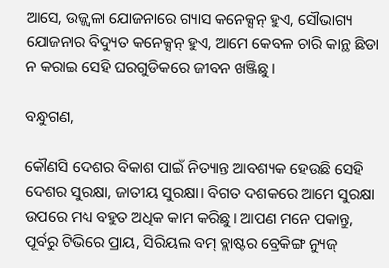ଆସେ, ଉଜ୍ଜ୍ୱଳା ଯୋଜନାରେ ଗ୍ୟାସ କନେକ୍ସନ୍ ହୁଏ, ସୌଭାଗ୍ୟ ଯୋଜନାର ବିଦ୍ୟୁତ କନେକ୍ସନ୍ ହୁଏ, ଆମେ କେବଳ ଚାରି କାନ୍ଥ ଛିଡା ନ କରାଇ ସେହି ଘରଗୁଡିକରେ ଜୀବନ ଖଞ୍ଜିଛୁ।

ବନ୍ଧୁଗଣ,

କୌଣସି ଦେଶର ବିକାଶ ପାଇଁ ନିତ୍ୟାନ୍ତ ଆବଶ୍ୟକ ହେଉଛି ସେହି ଦେଶର ସୁରକ୍ଷା, ଜାତୀୟ ସୁରକ୍ଷା। ବିଗତ ଦଶକରେ ଆମେ ସୁରକ୍ଷା ଉପରେ ମଧ୍ୟ ବହୁତ ଅଧିକ କାମ କରିଛୁ। ଆପଣ ମନେ ପକାନ୍ତୁ, ପୂର୍ବରୁ ଟିଭିରେ ପ୍ରାୟ, ସିରିୟଲ ବମ୍ ବ୍ଲାଷ୍ଟର ବ୍ରେକିଙ୍ଗ ନ୍ୟୁଜ୍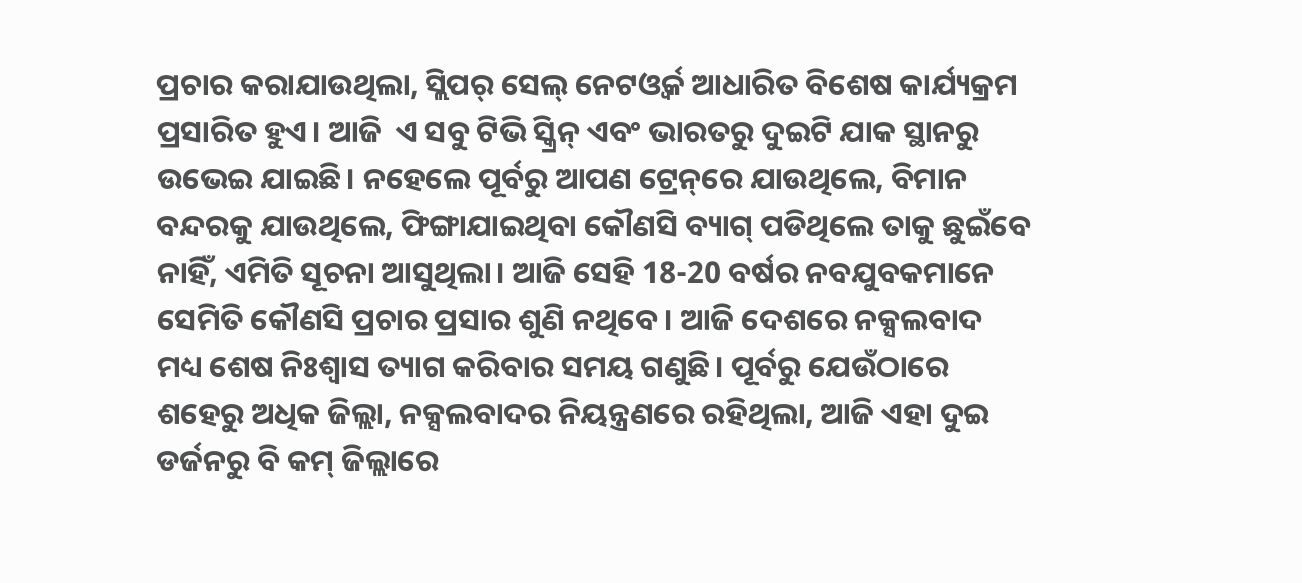ପ୍ରଚାର କରାଯାଉଥିଲା, ସ୍ଲିପର୍ ସେଲ୍ ନେଟଓ୍ୱର୍କ ଆଧାରିତ ବିଶେଷ କାର୍ଯ୍ୟକ୍ରମ ପ୍ରସାରିତ ହୁଏ। ଆଜି  ଏ ସବୁ ଟିଭି ସ୍କ୍ରିନ୍ ଏବଂ ଭାରତରୁ ଦୁଇଟି ଯାକ ସ୍ଥାନରୁ ଉଭେଇ ଯାଇଛି। ନହେଲେ ପୂର୍ବରୁ ଆପଣ ଟ୍ରେନ୍‌ରେ ଯାଉଥିଲେ, ବିମାନ ବନ୍ଦରକୁ ଯାଉଥିଲେ, ଫିଙ୍ଗାଯାଇଥିବା କୌଣସି ବ୍ୟାଗ୍ ପଡିଥିଲେ ତାକୁ ଛୁଇଁବେ ନାହିଁ, ଏମିତି ସୂଚନା ଆସୁଥିଲା। ଆଜି ସେହି 18-20 ବର୍ଷର ନବଯୁବକମାନେ ସେମିତି କୌଣସି ପ୍ରଚାର ପ୍ରସାର ଶୁଣି ନଥିବେ। ଆଜି ଦେଶରେ ନକ୍ସଲବାଦ ମଧ୍ୟ ଶେଷ ନିଃଶ୍ୱାସ ତ୍ୟାଗ କରିବାର ସମୟ ଗଣୁଛି। ପୂର୍ବରୁ ଯେଉଁଠାରେ ଶହେରୁ ଅଧିକ ଜିଲ୍ଲା, ନକ୍ସଲବାଦର ନିୟନ୍ତ୍ରଣରେ ରହିଥିଲା, ଆଜି ଏହା ଦୁଇ ଡର୍ଜନରୁ ବି କମ୍‌ ଜିଲ୍ଲାରେ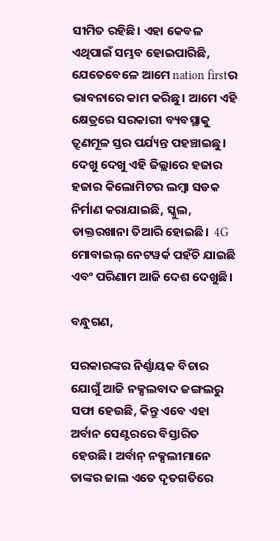ସୀମିତ ରହିଛି। ଏହା କେବଳ ଏଥିପାଇଁ ସମ୍ଭବ ହୋଇପାରିଛି, ଯେତେବେଳେ ଆମେ nation firstର ଭାବନାରେ କାମ କରିଛୁ। ଆମେ ଏହି କ୍ଷେତ୍ରରେ ସରକାରୀ ବ୍ୟବସ୍ଥାକୁ  ତ୍ରୂଣମୂଳ ସ୍ତର ପର୍ଯ୍ୟନ୍ତ ପହଞ୍ଚାଇଛୁ। ଦେଖୁ ଦେଖୁ ଏହି ଜିଲ୍ଲାରେ ହଜାର ହଜାର କିଲୋମିଟର ଲମ୍ବା ସଡକ ନିର୍ମାଣ କରାଯାଇଛି, ସ୍କୁଲ, ଡାକ୍ତରଖାନା ତିଆରି ହୋଇଛି।  4G ମୋବାଇଲ୍ ନେଟୱର୍କ ପହଁଚି ଯାଇଛି ଏବଂ ପରିଣାମ ଆଜି ଦେଶ ଦେଖୁଛି।

ବନ୍ଧୁଗଣ,

ସରକାରଙ୍କର ନିର୍ଣ୍ଣାୟକ ବିଚାର ଯୋଗୁଁ ଆଜି ନକ୍ସଲବାଦ ଜଙ୍ଗଲରୁ ସଫା ହେଉଛି, କିନ୍ତୁ ଏବେ ଏହା ଅର୍ବାନ ସେଣ୍ଟରରେ ବିସ୍ତାରିତ ହେଉଛି। ଅର୍ବାନ୍‌ ନକ୍ସଲୀମାନେ ତାଙ୍କର ଜାଲ ଏତେ ଦୃତଗତିରେ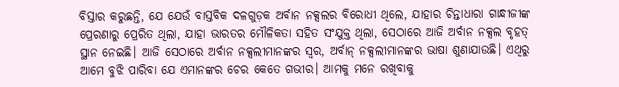ବିସ୍ତାର କରୁଛନ୍ତି, ଯେ ଯେଉଁ ବାସ୍ତବିକ ଦଳଗୁଡ଼କ ଅର୍ବାନ ନକ୍ସଲର ବିରୋଧୀ ଥିଲେ, ଯାହାର ଚିନ୍ତାଧାରା ଗାନ୍ଧୀଜୀଙ୍କ ପ୍ରେରଣାରୁ ପ୍ରେରିତ ଥିଲା, ଯାହା ଭାରତର ମୌଳିକତା ସହିତ ସଂଯୁକ୍ତ ଥିଲା, ସେଠାରେ ଆଜି ଅର୍ବାନ ନକ୍ସଲ ବୃହତ୍ ସ୍ଥାନ ନେଇଛି। ଆଜି ସେଠାରେ ଅର୍ବାନ ନକ୍ସଲୀମାନଙ୍କର ସ୍ୱର, ଅର୍ବାନ୍‌ ନକ୍ସଲୀମାନଙ୍କର ଭାଷା ଶୁଣାଯାଉଛି। ଏଥିରୁ ଆମେ ବୁଝି ପାରିବା ଯେ ଏମାନଙ୍କର ଚେର କେତେ ଗଭୀର। ଆମକୁ ମନେ ରଖିବାକୁ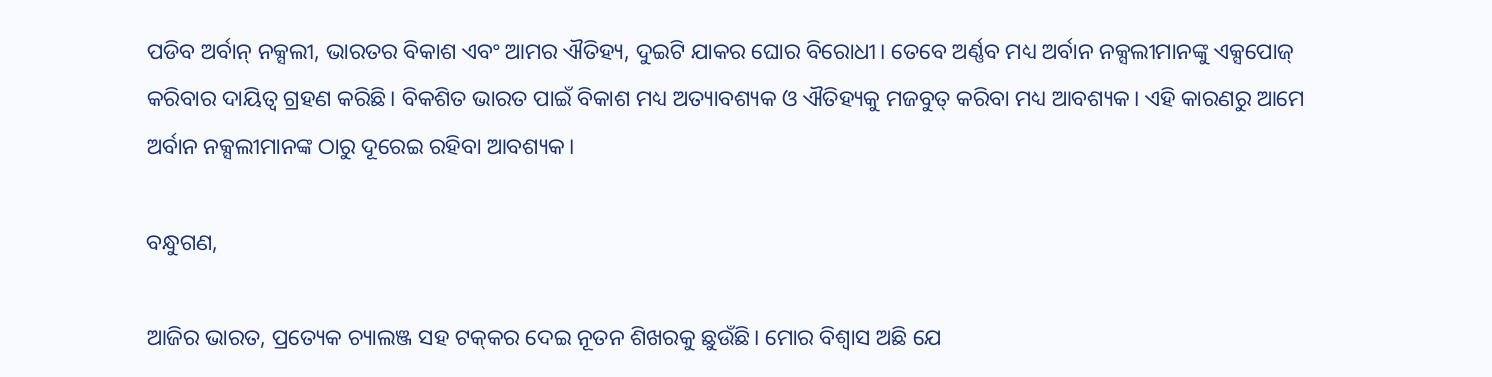ପଡିବ ଅର୍ବାନ୍‌ ନକ୍ସଲୀ, ଭାରତର ବିକାଶ ଏବଂ ଆମର ଐତିହ୍ୟ, ଦୁଇଟି ଯାକର ଘୋର ବିରୋଧୀ। ତେବେ ଅର୍ଣ୍ଣବ ମଧ୍ୟ ଅର୍ବାନ ନକ୍ସଲୀମାନଙ୍କୁ ଏକ୍ସପୋଜ୍‌ କରିବାର ଦାୟିତ୍ୱ ଗ୍ରହଣ କରିଛି। ବିକଶିତ ଭାରତ ପାଇଁ ବିକାଶ ମଧ୍ୟ ଅତ୍ୟାବଶ୍ୟକ ଓ ଐତିହ୍ୟକୁ ମଜବୁତ୍‌ କରିବା ମଧ୍ୟ ଆବଶ୍ୟକ। ଏହି କାରଣରୁ ଆମେ ଅର୍ବାନ ନକ୍ସଲୀମାନଙ୍କ ଠାରୁ ଦୂରେଇ ରହିବା ଆବଶ୍ୟକ।

ବନ୍ଧୁଗଣ,

ଆଜିର ଭାରତ, ପ୍ରତ୍ୟେକ ଚ୍ୟାଲଞ୍ଜ ସହ ଟକ୍‌କର ଦେଇ ନୂତନ ଶିଖରକୁ ଛୁଉଁଛି। ମୋର ବିଶ୍ୱାସ ଅଛି ଯେ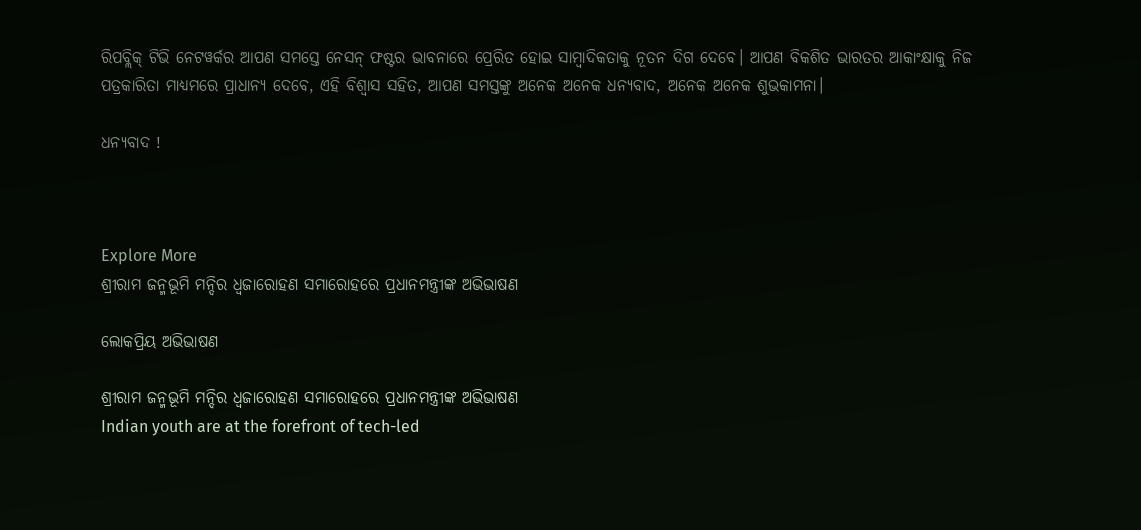ରିପବ୍ଲିକ୍‌ ଟିଭି ନେଟୱର୍କର ଆପଣ ସମସ୍ତେ ନେସନ୍ ଫଷ୍ଟର ଭାବନାରେ ପ୍ରେରିତ ହୋଇ ସାମ୍ବାଦିକତାକୁ ନୂତନ ଦିଗ ଦେବେ। ଆପଣ ବିକଶିତ ଭାରତର ଆକାଂକ୍ଷାକୁ ନିଜ ପତ୍ରକାରିତା ମାଧ୍ୟମରେ ପ୍ରାଧାନ୍ୟ ଦେବେ, ଏହି ବିଶ୍ୱାସ ସହିତ, ଆପଣ ସମସ୍ତଙ୍କୁ ଅନେକ ଅନେକ ଧନ୍ୟବାଦ, ଅନେକ ଅନେକ ଶୁଭକାମନା।

ଧନ୍ୟବାଦ !



Explore More
ଶ୍ରୀରାମ ଜନ୍ମଭୂମି ମନ୍ଦିର ଧ୍ଵଜାରୋହଣ ସମାରୋହରେ ପ୍ରଧାନମନ୍ତ୍ରୀଙ୍କ ଅଭିଭାଷଣ

ଲୋକପ୍ରିୟ ଅଭିଭାଷଣ

ଶ୍ରୀରାମ ଜନ୍ମଭୂମି ମନ୍ଦିର ଧ୍ଵଜାରୋହଣ ସମାରୋହରେ ପ୍ରଧାନମନ୍ତ୍ରୀଙ୍କ ଅଭିଭାଷଣ
Indian youth are at the forefront of tech-led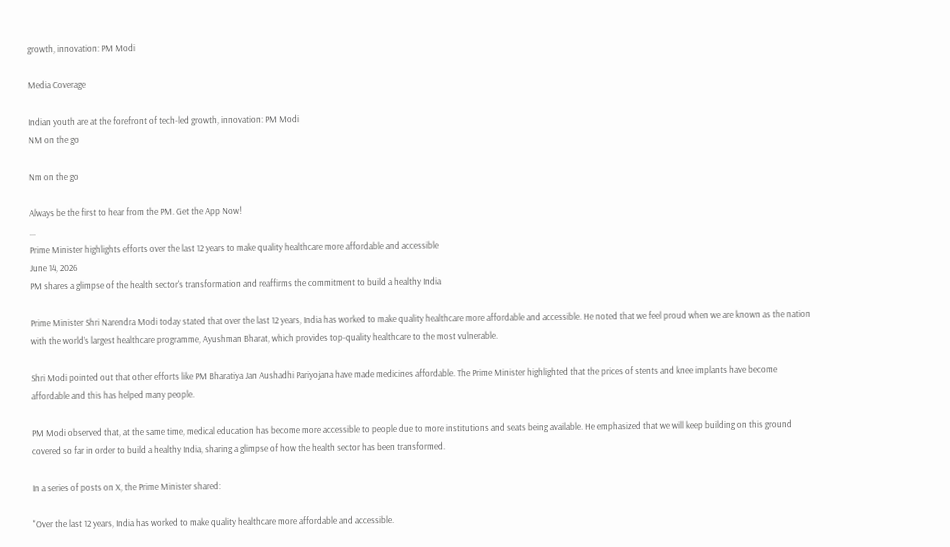growth, innovation: PM Modi

Media Coverage

Indian youth are at the forefront of tech-led growth, innovation: PM Modi
NM on the go

Nm on the go

Always be the first to hear from the PM. Get the App Now!
...
Prime Minister highlights efforts over the last 12 years to make quality healthcare more affordable and accessible
June 14, 2026
PM shares a glimpse of the health sector's transformation and reaffirms the commitment to build a healthy India

Prime Minister Shri Narendra Modi today stated that over the last 12 years, India has worked to make quality healthcare more affordable and accessible. He noted that we feel proud when we are known as the nation with the world’s largest healthcare programme, Ayushman Bharat, which provides top-quality healthcare to the most vulnerable.

Shri Modi pointed out that other efforts like PM Bharatiya Jan Aushadhi Pariyojana have made medicines affordable. The Prime Minister highlighted that the prices of stents and knee implants have become affordable and this has helped many people.

PM Modi observed that, at the same time, medical education has become more accessible to people due to more institutions and seats being available. He emphasized that we will keep building on this ground covered so far in order to build a healthy India, sharing a glimpse of how the health sector has been transformed.

In a series of posts on X, the Prime Minister shared:

"Over the last 12 years, India has worked to make quality healthcare more affordable and accessible.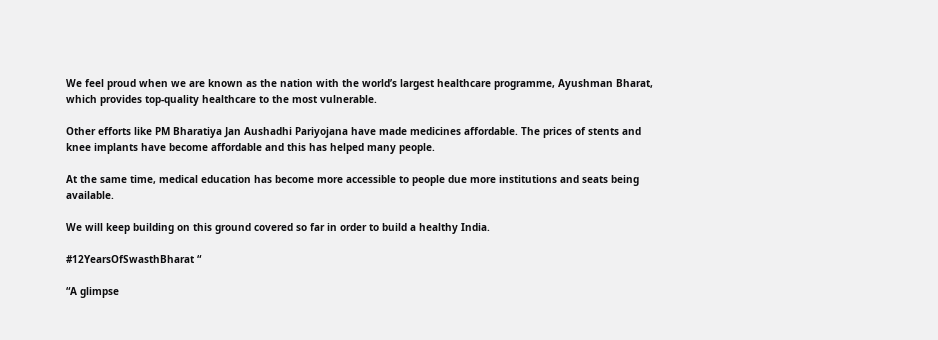We feel proud when we are known as the nation with the world’s largest healthcare programme, Ayushman Bharat, which provides top-quality healthcare to the most vulnerable.

Other efforts like PM Bharatiya Jan Aushadhi Pariyojana have made medicines affordable. The prices of stents and knee implants have become affordable and this has helped many people.

At the same time, medical education has become more accessible to people due more institutions and seats being available.

We will keep building on this ground covered so far in order to build a healthy India.

#12YearsOfSwasthBharat “

“A glimpse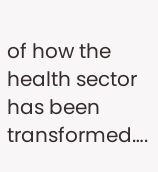of how the health sector has been transformed….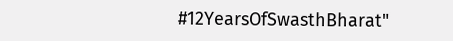#12YearsOfSwasthBharat"